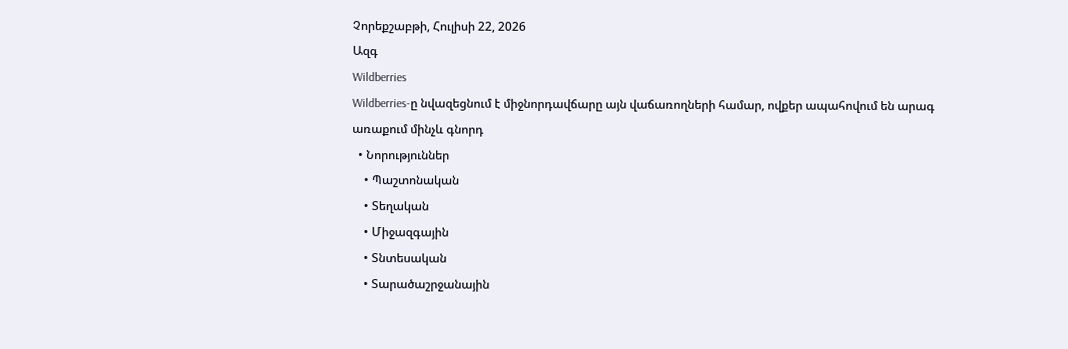Չորեքշաբթի, Հուլիսի 22, 2026
Ազգ
Wildberries
Wildberries-ը նվազեցնում է միջնորդավճարը այն վաճառողների համար, ովքեր ապահովում են արագ առաքում մինչև գնորդ
  • Նորություններ
    • Պաշտոնական
    • Տեղական
    • Միջազգային
    • Տնտեսական
    • Տարածաշրջանային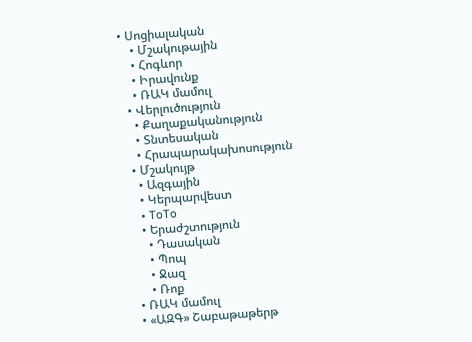• Սոցիալական
    • Մշակութային
    • Հոգևոր
    • Իրավունք
    • ՌԱԿ մամուլ
  • Վերլուծություն
    • Քաղաքականություն
    • Տնտեսական
    • Հրապարակախոսություն
  • Մշակույթ
    • Ազգային
    • Կերպարվեստ
    • ToTo
    • Երաժշտություն
      • Դասական
      • Պոպ
      • Ջազ
      • Ռոք
  • ՌԱԿ մամուլ
  • «ԱԶԳ» Շաբաթաթերթ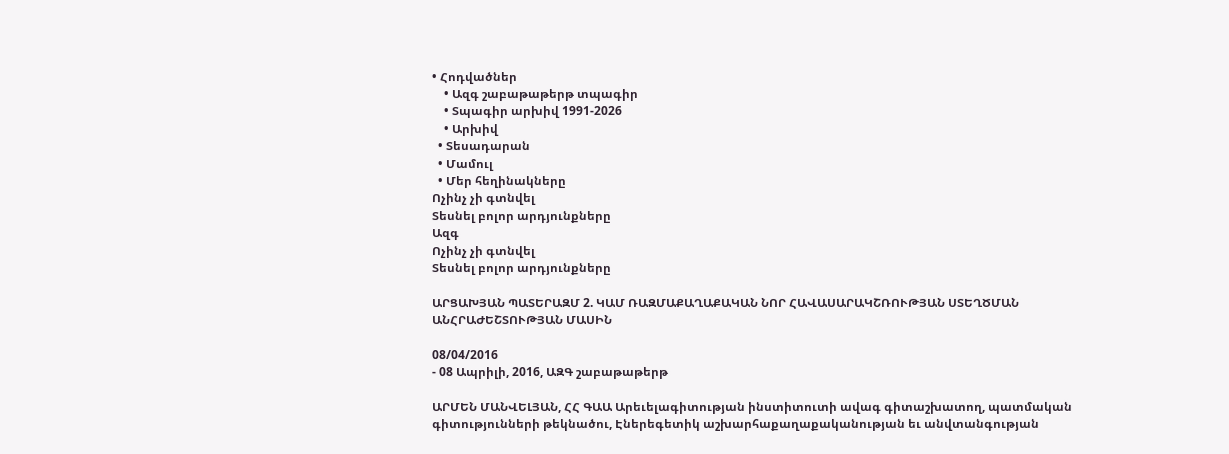• Հոդվածներ
    • Ազգ շաբաթաթերթ տպագիր
    • Տպագիր արխիվ 1991-2026
    • Արխիվ
  • Տեսադարան
  • Մամուլ
  • Մեր հեղինակները
Ոչինչ չի գտնվել
Տեսնել բոլոր արդյունքները
Ազգ
Ոչինչ չի գտնվել
Տեսնել բոլոր արդյունքները

ԱՐՑԱԽՅԱՆ ՊԱՏԵՐԱԶՄ 2. ԿԱՄ ՌԱԶՄԱՔԱՂԱՔԱԿԱՆ ՆՈՐ ՀԱՎԱՍԱՐԱԿՇՌՈՒԹՅԱՆ ՍՏԵՂԾՄԱՆ ԱՆՀՐԱԺԵՇՏՈՒԹՅԱՆ ՄԱՍԻՆ

08/04/2016
- 08 Ապրիլի, 2016, ԱԶԳ շաբաթաթերթ

ԱՐՄԵՆ ՄԱՆՎԵԼՅԱՆ, ՀՀ ԳԱԱ Արեւելագիտության ինստիտուտի ավագ գիտաշխատող, պատմական գիտությունների թեկնածու, Էներեգետիկ աշխարհաքաղաքականության եւ անվտանգության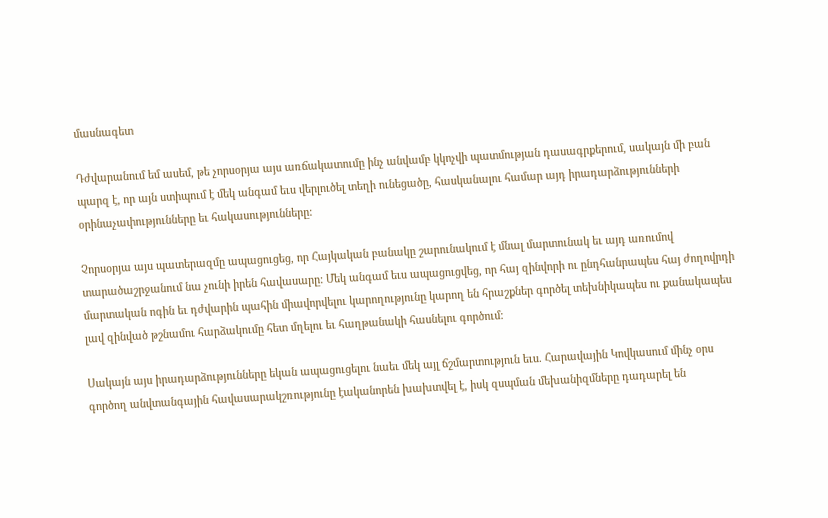մասնագետ

Դժվարանում եմ ասեմ, թե չորսօրյա այս առճակատումը ինչ անվամբ կկոչվի պատմության դասագրքերում, սակայն մի բան պարզ է, որ այն ստիպում է մեկ անգամ եւս վերլուծել տեղի ունեցածը, հասկանալու համար այդ իրադարձությունների օրինաչափությունները եւ հակասությունները:

Չորսօրյա այս պատերազմը ապացուցեց, որ Հայկական բանակը շարունակում է մնալ մարտունակ եւ այդ առումով տարածաշրջանում նա չունի իրեն հավասարը: Մեկ անգամ եւս ապացուցվեց, որ հայ զինվորի ու ընդհանրապես հայ ժողովրդի մարտական ոգին եւ դժվարին պահին միավորվելու կարողությունը կարող են հրաշքներ գործել տեխնիկապես ու քանակապես լավ զինված թշնամու հարձակումը հետ մղելու եւ հաղթանակի հասնելու գործում:

Սակայն այս իրադարձությունները եկան ապացուցելու նաեւ մեկ այլ ճշմարտություն եւս. Հարավային Կովկասում մինչ օրս գործող անվտանգային հավասարակշռությունը էականորեն խախտվել է, իսկ զսպման մեխանիզմները դադարել են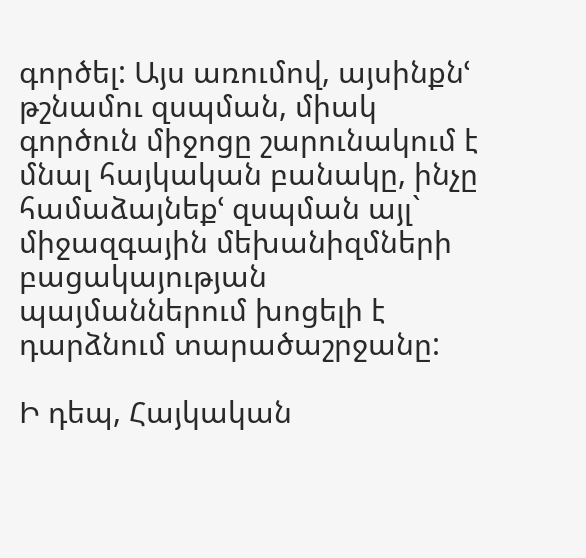գործել: Այս առումով, այսինքնՙ թշնամու զսպման, միակ գործուն միջոցը շարունակում է մնալ հայկական բանակը, ինչը համաձայնեքՙ զսպման այլ` միջազգային մեխանիզմների բացակայության պայմաններում խոցելի է դարձնում տարածաշրջանը:

Ի դեպ, Հայկական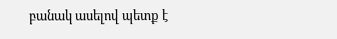բանակ ասելով պետք է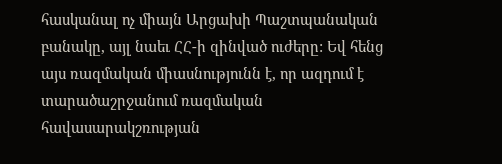հասկանալ ոչ միայն Արցախի Պաշտպանական բանակը, այլ նաեւ ՀՀ-ի զինված ուժերը: Եվ հենց այս ռազմական միասնությունն է, որ ազդում է տարածաշրջանում ռազմական հավասարակշռության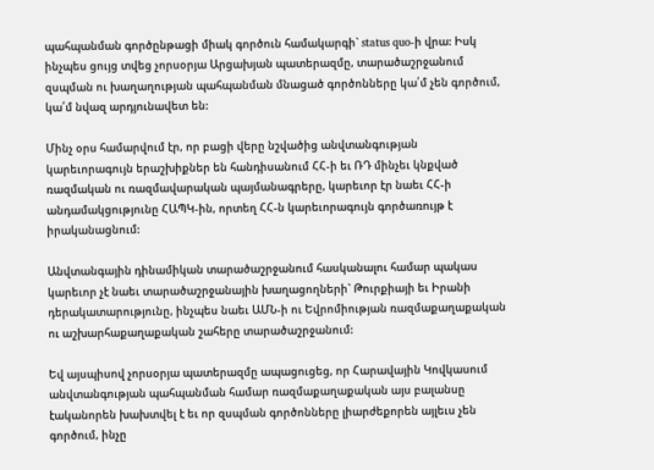պահպանման գործընթացի միակ գործուն համակարգի` status quo-ի վրա: Իսկ ինչպես ցույց տվեց չորսօրյա Արցախյան պատերազմը, տարածաշրջանում զսպման ու խաղաղության պահպանման մնացած գործոնները կա՛մ չեն գործում, կա՛մ նվազ արդյունավետ են:

Մինչ օրս համարվում էր, որ բացի վերը նշվածից անվտանգության կարեւորագույն երաշխիքներ են հանդիսանում ՀՀ-ի եւ ՌԴ մինչեւ կնքված ռազմական ու ռազմավարական պայմանագրերը, կարեւոր էր նաեւ ՀՀ-ի անդամակցությունը ՀԱՊԿ-ին, որտեղ ՀՀ-ն կարեւորագույն գործառույթ է իրականացնում:

Անվտանգային դինամիկան տարածաշրջանում հասկանալու համար պակաս կարեւոր չէ նաեւ տարածաշրջանային խաղացողների` Թուրքիայի եւ Իրանի դերակատարությունը, ինչպես նաեւ ԱՄՆ-ի ու Եվրոմիության ռազմաքաղաքական ու աշխարհաքաղաքական շահերը տարածաշրջանում:

Եվ այսպիսով չորսօրյա պատերազմը ապացուցեց, որ Հարավային Կովկասում անվտանգության պահպանման համար ռազմաքաղաքական այս բալանսը էականորեն խախտվել է եւ որ զսպման գործոնները լիարժեքորեն այլեւս չեն գործում, ինչը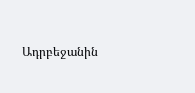Ադրբեջանին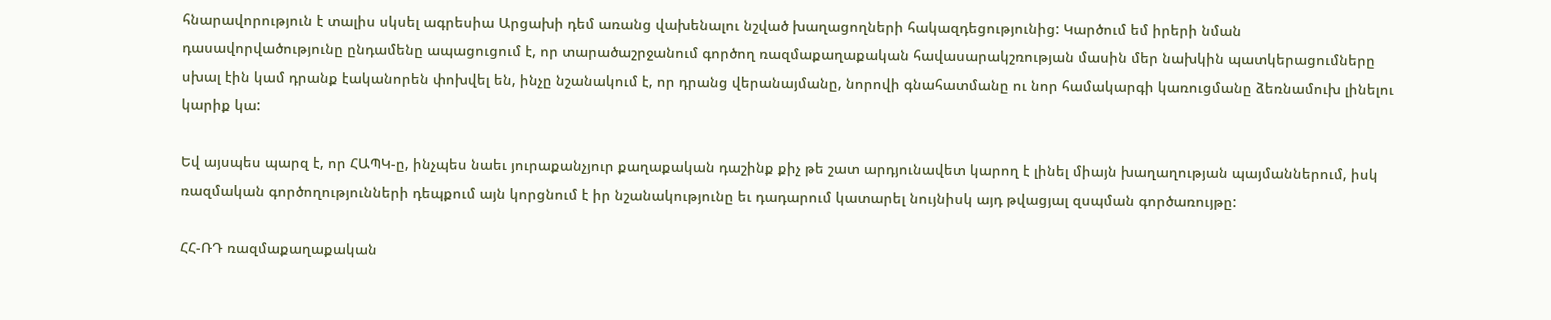հնարավորություն է տալիս սկսել ագրեսիա Արցախի դեմ առանց վախենալու նշված խաղացողների հակազդեցությունից: Կարծում եմ իրերի նման դասավորվածությունը ընդամենը ապացուցում է, որ տարածաշրջանում գործող ռազմաքաղաքական հավասարակշռության մասին մեր նախկին պատկերացումները սխալ էին կամ դրանք էականորեն փոխվել են, ինչը նշանակում է, որ դրանց վերանայմանը, նորովի գնահատմանը ու նոր համակարգի կառուցմանը ձեռնամուխ լինելու կարիք կա:

Եվ այսպես պարզ է, որ ՀԱՊԿ-ը, ինչպես նաեւ յուրաքանչյուր քաղաքական դաշինք քիչ թե շատ արդյունավետ կարող է լինել միայն խաղաղության պայմաններում, իսկ ռազմական գործողությունների դեպքում այն կորցնում է իր նշանակությունը եւ դադարում կատարել նույնիսկ այդ թվացյալ զսպման գործառույթը:

ՀՀ-ՌԴ ռազմաքաղաքական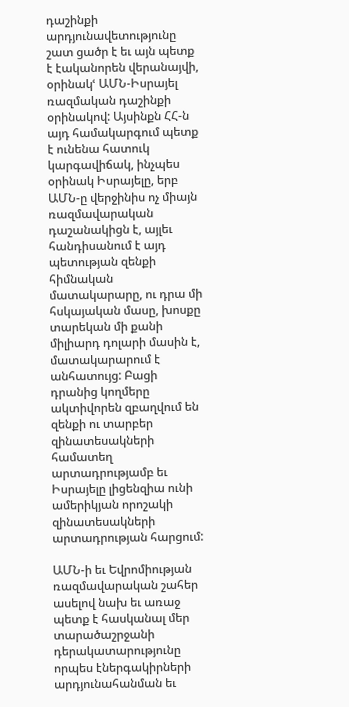դաշինքի արդյունավետությունը շատ ցածր է եւ այն պետք է էականորեն վերանայվի, օրինակՙ ԱՄՆ-Իսրայել ռազմական դաշինքի օրինակով: Այսինքն ՀՀ-ն այդ համակարգում պետք է ունենա հատուկ կարգավիճակ, ինչպես օրինակ Իսրայելը, երբ ԱՄՆ-ը վերջինիս ոչ միայն ռազմավարական դաշանակիցն է, այլեւ հանդիսանում է այդ պետության զենքի հիմնական մատակարարը, ու դրա մի հսկայական մասը, խոսքը տարեկան մի քանի միլիարդ դոլարի մասին է, մատակարարում է անհատույց: Բացի դրանից կողմերը ակտիվորեն զբաղվում են զենքի ու տարբեր զինատեսակների համատեղ արտադրությամբ եւ Իսրայելը լիցենզիա ունի ամերիկյան որոշակի զինատեսակների արտադրության հարցում:

ԱՄՆ-ի եւ Եվրոմիության ռազմավարական շահեր ասելով նախ եւ առաջ պետք է հասկանալ մեր տարածաշրջանի դերակատարությունը որպես էներգակիրների արդյունահանման եւ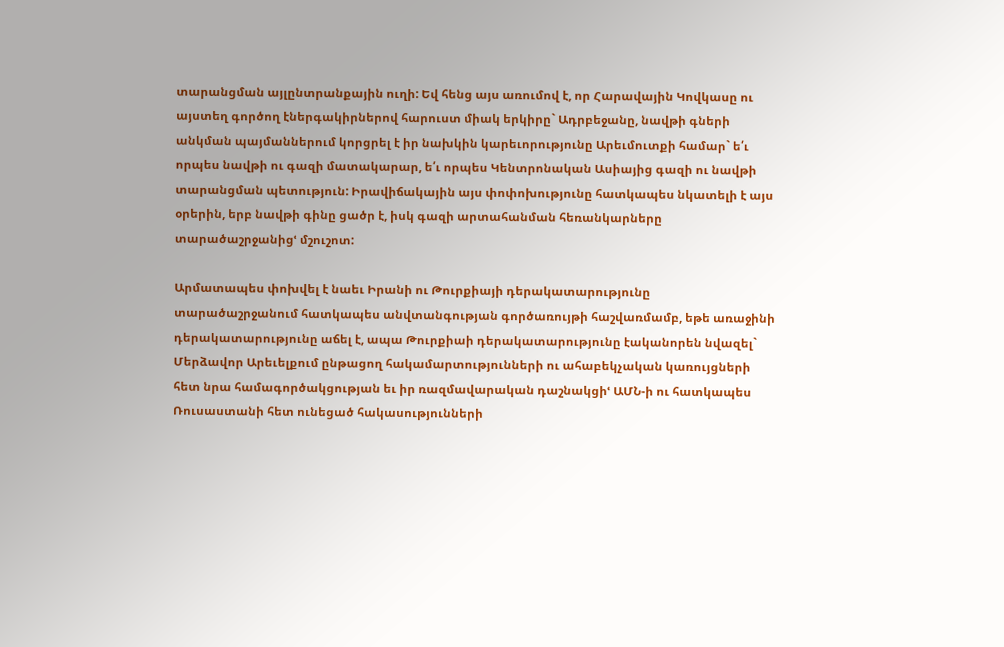տարանցման այլընտրանքային ուղի: Եվ հենց այս առումով է, որ Հարավային Կովկասը ու այստեղ գործող էներգակիրներով հարուստ միակ երկիրը` Ադրբեջանը, նավթի գների անկման պայմաններում կորցրել է իր նախկին կարեւորությունը Արեւմուտքի համար` ե՛ւ որպես նավթի ու գազի մատակարար, ե՛ւ որպես Կենտրոնական Ասիայից գազի ու նավթի տարանցման պետություն: Իրավիճակային այս փոփոխությունը հատկապես նկատելի է այս օրերին, երբ նավթի գինը ցածր է, իսկ գազի արտահանման հեռանկարները տարածաշրջանիցՙ մշուշոտ:

Արմատապես փոխվել է նաեւ Իրանի ու Թուրքիայի դերակատարությունը տարածաշրջանում հատկապես անվտանգության գործառույթի հաշվառմամբ, եթե առաջինի դերակատարությունը աճել է, ապա Թուրքիաի դերակատարությունը էականորեն նվազել` Մերձավոր Արեւելքում ընթացող հակամարտությունների ու ահաբեկչական կառույցների հետ նրա համագործակցության եւ իր ռազմավարական դաշնակցիՙ ԱՄՆ-ի ու հատկապես Ռուսաստանի հետ ունեցած հակասությունների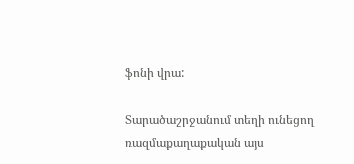ֆոնի վրա:

Տարածաշրջանում տեղի ունեցող ռազմաքաղաքական այս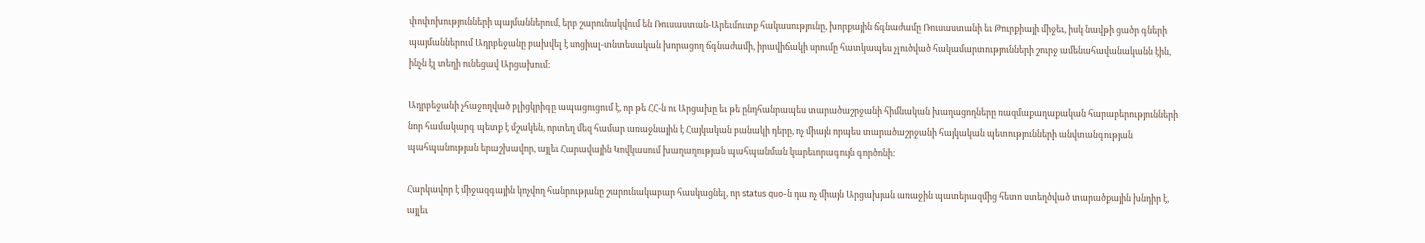փոփոխությունների պայմաններում, երբ շարունակվում են Ռուսաստան-Արեւմուտք հակասությունը, խորքային ճգնաժամը Ռուսաստանի եւ Թուրքիայի միջեւ, իսկ նավթի ցածր գների պայմաններում Ադրբեջանը բախվել է սոցիալ-տնտեսական խորացող ճգնաժամի, իրավիճակի սրումը հատկապես չլուծված հակամարտությունների շուրջ ամենահավանականն էին, ինչն էլ տեղի ունեցավ Արցախում:

Ադրբեջանի չհաջողված բլիցկրիգը ապացուցում է, որ թե ՀՀ-ն ու Արցախը եւ թե ընդհանրապես տարածաշրջանի հիմնական խաղացողները ռազմաքաղաքական հարաբերությունների նոր համակարգ պետք է մշակեն, որտեղ մեզ համար առաջնային է Հայկական բանակի դերը, ոչ միայն որպես տարածաշրջանի հայկական պետությունների անվտանգության պահպանության երաշխավոր, այլեւ Հարավային Կովկասում խաղաղության պահպանման կարեւորագույն գործոնի:

Հարկավոր է միջազգային կոչվող հանրությանը շարունակաբար հասկացնել, որ status quo-ն դա ոչ միայն Արցախյան առաջին պատերազմից հետո ստեղծված տարածքային խնդիր է, այլեւ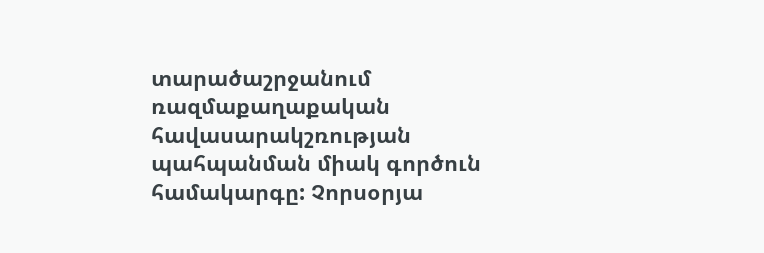տարածաշրջանում ռազմաքաղաքական հավասարակշռության պահպանման միակ գործուն համակարգը: Չորսօրյա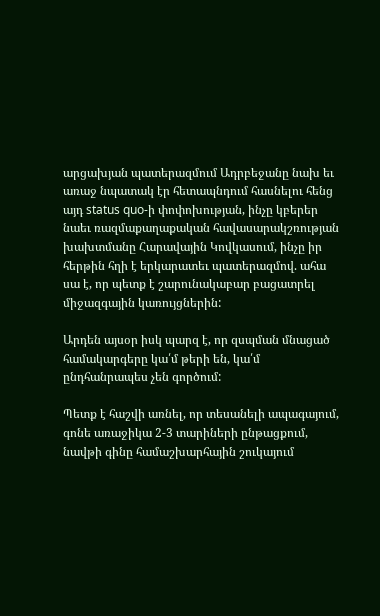արցախյան պատերազմում Ադրբեջանը նախ եւ առաջ նպատակ էր հետապնդում հասնելու հենց այդ status quo-ի փոփոխության, ինչը կբերեր նաեւ ռազմաքաղաքական հավասարակշռության խախտմանը Հարավային Կովկասում, ինչը իր հերթին հղի է երկարատեւ պատերազմով. ահա սա է, որ պետք է շարունակաբար բացատրել միջազգային կառույցներին:

Արդեն այսօր իսկ պարզ է, որ զսպման մնացած համակարգերը կա՛մ թերի են, կա՛մ ընդհանրապես չեն գործում:

Պետք է հաշվի առնել, որ տեսանելի ապագայում, գոնե առաջիկա 2-3 տարիների ընթացքում, նավթի գինը համաշխարհային շուկայում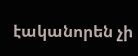էականորեն չի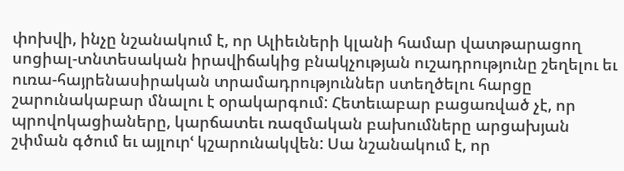փոխվի, ինչը նշանակում է, որ Ալիեւների կլանի համար վատթարացող սոցիալ-տնտեսական իրավիճակից բնակչության ուշադրությունը շեղելու եւ ուռա-հայրենասիրական տրամադրություններ ստեղծելու հարցը շարունակաբար մնալու է օրակարգում: Հետեւաբար բացառված չէ, որ պրովոկացիաները, կարճատեւ ռազմական բախումները արցախյան շփման գծում եւ այլուրՙ կշարունակվեն: Սա նշանակում է, որ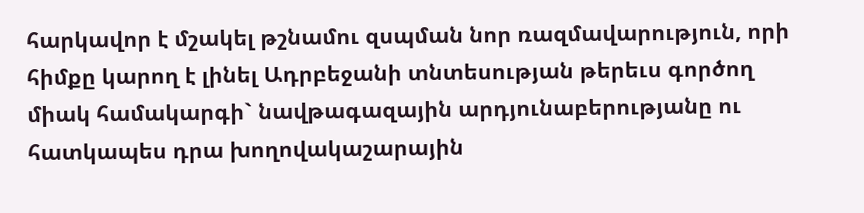հարկավոր է մշակել թշնամու զսպման նոր ռազմավարություն, որի հիմքը կարող է լինել Ադրբեջանի տնտեսության թերեւս գործող միակ համակարգի` նավթագազային արդյունաբերությանը ու հատկապես դրա խողովակաշարային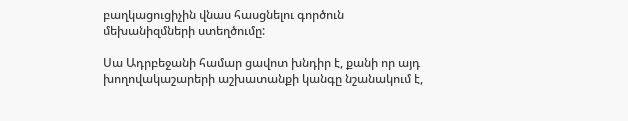բաղկացուցիչին վնաս հասցնելու գործուն մեխանիզմների ստեղծումը:

Սա Ադրբեջանի համար ցավոտ խնդիր է, քանի որ այդ խողովակաշարերի աշխատանքի կանգը նշանակում է,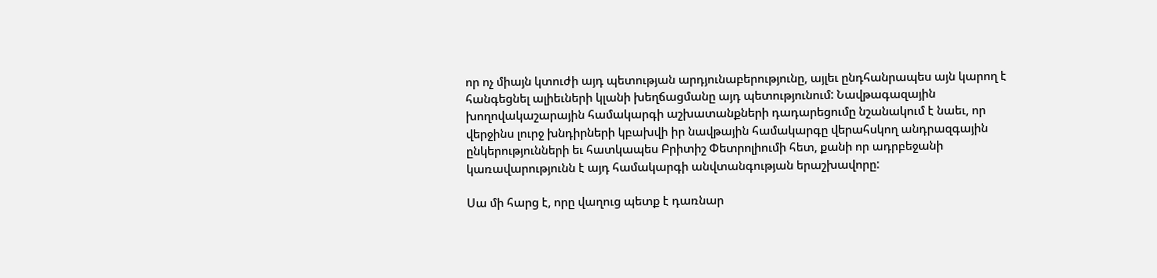որ ոչ միայն կտուժի այդ պետության արդյունաբերությունը, այլեւ ընդհանրապես այն կարող է հանգեցնել ալիեւների կլանի խեղճացմանը այդ պետությունում: Նավթագազային խողովակաշարային համակարգի աշխատանքների դադարեցումը նշանակում է նաեւ, որ վերջինս լուրջ խնդիրների կբախվի իր նավթային համակարգը վերահսկող անդրազգային ընկերությունների եւ հատկապես Բրիտիշ Փետրոլիումի հետ, քանի որ ադրբեջանի կառավարությունն է այդ համակարգի անվտանգության երաշխավորը:

Սա մի հարց է, որը վաղուց պետք է դառնար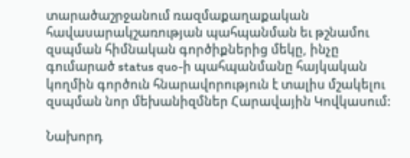տարածաշրջանում ռազմաքաղաքական հավասարակշառության պահպանման եւ թշնամու զսպման հիմնական գործիքներից մեկը, ինչը գումարած status quo-ի պահպանմանը հայկական կողմին գործուն հնարավորություն է տալիս մշակելու զսպման նոր մեխանիզմներ Հարավային Կովկասում:

Նախորդ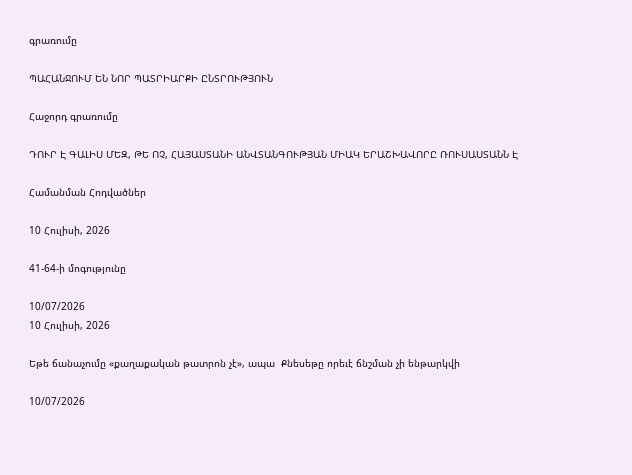գրառումը

ՊԱՀԱՆՋՈՒՄ ԵՆ ՆՈՐ ՊԱՏՐԻԱՐՔԻ ԸՆՏՐՈՒԹՅՈՒՆ

Հաջորդ գրառումը

ԴՈՒՐ Է ԳԱԼԻՍ ՄԵԶ, ԹԵ ՈՉ, ՀԱՅԱՍՏԱՆԻ ԱՆՎՏԱՆԳՈՒԹՅԱՆ ՄԻԱԿ ԵՐԱՇԽԱՎՈՐԸ ՌՈՒՍԱՍՏԱՆՆ Է

Համանման Հոդվածներ

10 Հուլիսի, 2026

41-64-ի մոգությունը

10/07/2026
10 Հուլիսի, 2026

Եթե ճանաչումը «քաղաքական թատրոն չէ», ապա  Քնեսեթը որեւէ ճնշման չի ենթարկվի

10/07/2026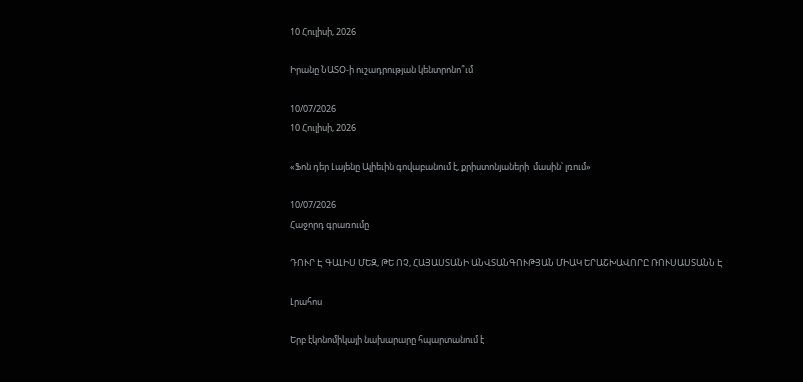10 Հուլիսի, 2026

Իրանը ՆԱՏՕ-ի ուշադրության կենտրոնո՞ւմ

10/07/2026
10 Հուլիսի, 2026

«Ֆոն դեր Լայենը Ալիեւին գովաբանում է, քրիստոնյաների  մասին՝ լռում»

10/07/2026
Հաջորդ գրառումը

ԴՈՒՐ Է ԳԱԼԻՍ ՄԵԶ, ԹԵ ՈՉ, ՀԱՅԱՍՏԱՆԻ ԱՆՎՏԱՆԳՈՒԹՅԱՆ ՄԻԱԿ ԵՐԱՇԽԱՎՈՐԸ ՌՈՒՍԱՍՏԱՆՆ Է

Լրահոս

Երբ էկոնոմիկայի նախարարը հպարտանում է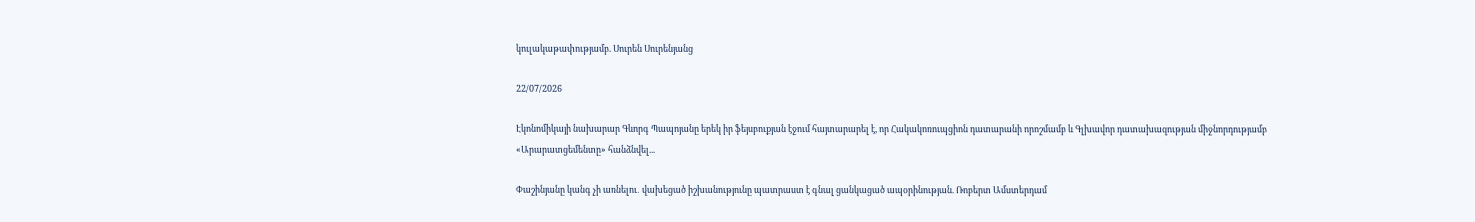կուլակաթափությամբ. Սուրեն Սուրենյանց

22/07/2026

Էկոնոմիկայի նախարար Գևորգ Պապոյանը երեկ իր ֆեյսբուքյան էջում հայտարարել է, որ Հակակոռուպցիոն դատարանի որոշմամբ և Գլխավոր դատախազության միջնորդությամբ «Արարատցեմենտը» հանձնվել...

Փաշինյանը կանգ չի առնելու․ վախեցած իշխանությունը պատրաստ է գնալ ցանկացած ապօրինության. Ռոբերտ Ամստերդամ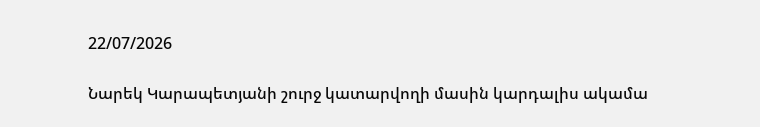22/07/2026

Նարեկ Կարապետյանի շուրջ կատարվողի մասին կարդալիս ակամա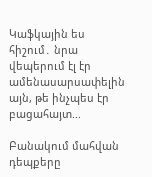Կաֆկային ես հիշում․ նրա վեպերում էլ էր ամենասարսափելին այն, թե ինչպես էր բացահայտ...

Բանակում մահվան դեպքերը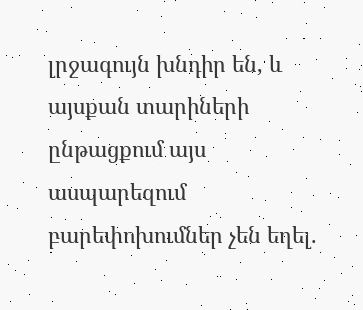լրջագույն խնդիր են, և այսքան տարիների ընթացքում այս ասպարեզում բարեփոխումներ չեն եղել.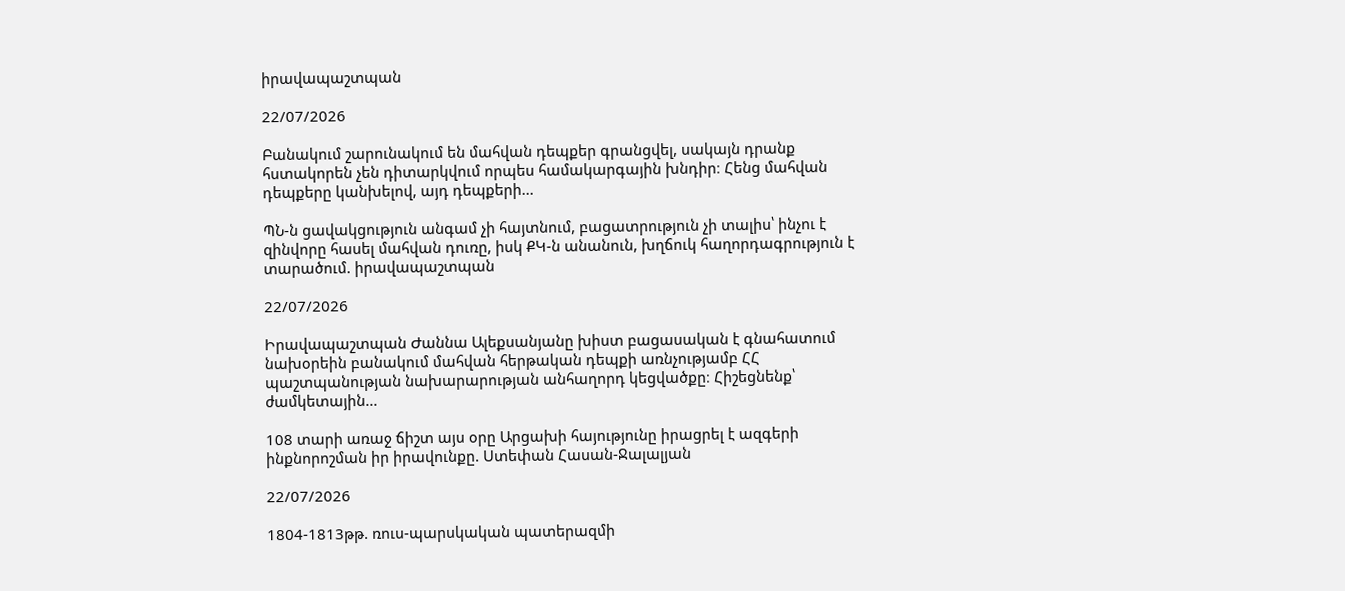իրավապաշտպան

22/07/2026

Բանակում շարունակում են մահվան դեպքեր գրանցվել, սակայն դրանք հստակորեն չեն դիտարկվում որպես համակարգային խնդիր։ Հենց մահվան դեպքերը կանխելով, այդ դեպքերի...

ՊՆ-ն ցավակցություն անգամ չի հայտնում, բացատրություն չի տալիս՝ ինչու է զինվորը հասել մահվան դուռը, իսկ ՔԿ-ն անանուն, խղճուկ հաղորդագրություն է տարածում. իրավապաշտպան

22/07/2026

Իրավապաշտպան Ժաննա Ալեքսանյանը խիստ բացասական է գնահատում նախօրեին բանակում մահվան հերթական դեպքի առնչությամբ ՀՀ պաշտպանության նախարարության անհաղորդ կեցվածքը։ Հիշեցնենք՝ ժամկետային...

108 տարի առաջ ճիշտ այս օրը Արցախի հայությունը իրացրել է ազգերի ինքնորոշման իր իրավունքը. Ստեփան Հասան-Ջալալյան

22/07/2026

1804-1813թթ. ռուս-պարսկական պատերազմի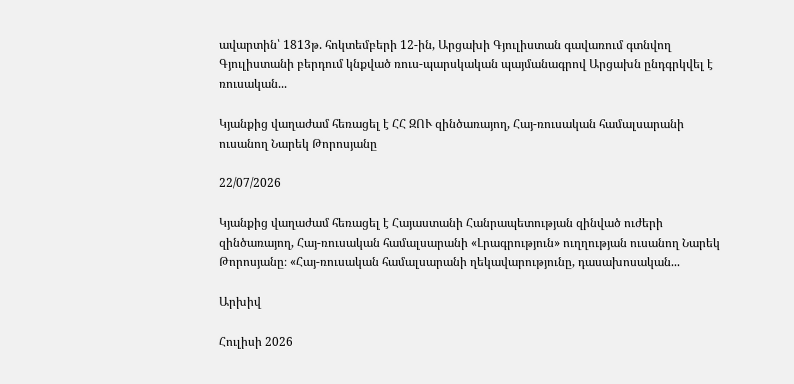ավարտին՝ 1813թ. հոկտեմբերի 12-ին, Արցախի Գյուլիստան գավառում գտնվող Գյուլիստանի բերդում կնքված ռուս-պարսկական պայմանագրով Արցախն ընդգրկվել է ռուսական...

Կյանքից վաղաժամ հեռացել է ՀՀ ԶՈՒ զինծառայող, Հայ-ռուսական համալսարանի ուսանող Նարեկ Թորոսյանը

22/07/2026

Կյանքից վաղաժամ հեռացել է Հայաստանի Հանրապետության զինված ուժերի զինծառայող, Հայ-ռուսական համալսարանի «Լրագրություն» ուղղության ուսանող Նարեկ Թորոսյանը։ «Հայ-ռուսական համալսարանի ղեկավարությունը, դասախոսական...

Արխիվ

Հուլիսի 2026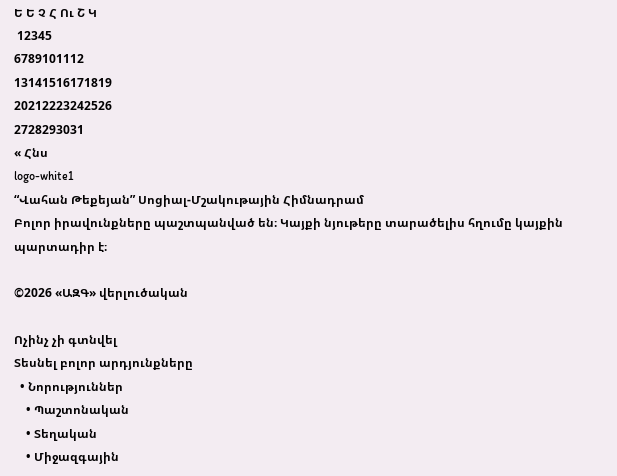Ե Ե Չ Հ Ու Շ Կ
 12345
6789101112
13141516171819
20212223242526
2728293031
« Հնս
logo-white1
“Վահան Թեքեյան” Սոցիալ-Մշակութային Հիմնադրամ
Բոլոր իրավունքները պաշտպանված են։ Կայքի նյութերը տարածելիս հղումը կայքին պարտադիր է։

©2026 «ԱԶԳ» վերլուծական

Ոչինչ չի գտնվել
Տեսնել բոլոր արդյունքները
  • Նորություններ
    • Պաշտոնական
    • Տեղական
    • Միջազգային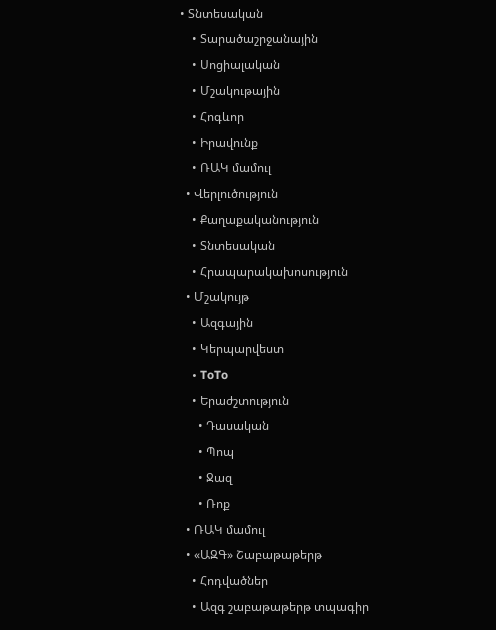• Տնտեսական
    • Տարածաշրջանային
    • Սոցիալական
    • Մշակութային
    • Հոգևոր
    • Իրավունք
    • ՌԱԿ մամուլ
  • Վերլուծություն
    • Քաղաքականություն
    • Տնտեսական
    • Հրապարակախոսություն
  • Մշակույթ
    • Ազգային
    • Կերպարվեստ
    • ToTo
    • Երաժշտություն
      • Դասական
      • Պոպ
      • Ջազ
      • Ռոք
  • ՌԱԿ մամուլ
  • «ԱԶԳ» Շաբաթաթերթ
    • Հոդվածներ
    • Ազգ շաբաթաթերթ տպագիր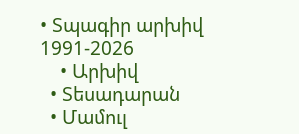• Տպագիր արխիվ 1991-2026
    • Արխիվ
  • Տեսադարան
  • Մամուլ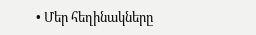• Մեր հեղինակները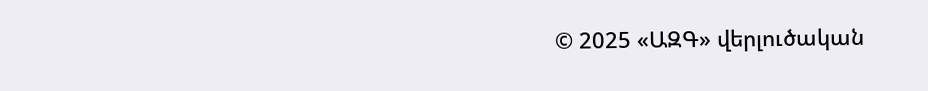© 2025 «ԱԶԳ» վերլուծական